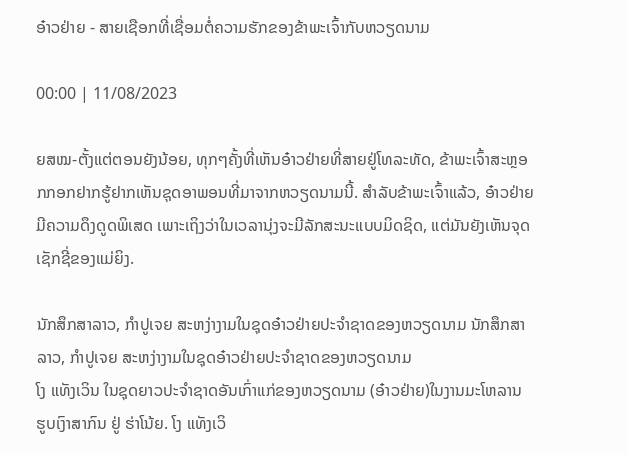ອ໋າວຢ່າຍ - ສາຍເຊືອກທີ່ເຊື່ອມຕໍ່ຄວາມຮັກຂອງຂ້າພະເຈົ້າກັບຫວຽດນາມ

00:00 | 11/08/2023

ຍສໝ-ຕັ້ງແຕ່ຕອນຍັງນ້ອຍ, ທຸກໆຄັ້ງທີ່ເຫັນອ໋າວຢ່າຍທີ່ສາຍຢູ່ໂທລະທັດ, ຂ້າພະເຈົ້າສະຫຼອກກອກຢາກຮູ້ຢາກເຫັນຊຸດອາພອນທີ່ມາຈາກຫວຽດນາມນີ້. ສຳລັບຂ້າພະເຈົ້າແລ້ວ, ອ໋າວຢ່າຍມີຄວາມດຶງດູດພິເສດ ເພາະເຖິງວ່າໃນເວລານຸ່ງຈະມີລັກສະນະແບບມິດຊິດ, ແຕ່ມັນຍັງເຫັນຈຸດເຊັກຊີ່ຂອງແມ່ຍິງ.

ນັກສຶກສາລາວ, ກຳປູເຈຍ ສະຫງ່າງາມໃນຊຸດອ໋າວຢ່າຍປະຈໍາຊາດຂອງຫວຽດນາມ ນັກສຶກສາລາວ, ກຳປູເຈຍ ສະຫງ່າງາມໃນຊຸດອ໋າວຢ່າຍປະຈໍາຊາດຂອງຫວຽດນາມ
ໂງ ແທັງເວິນ ໃນຊຸດຍາວປະຈຳຊາດອັນເກົ່າແກ່ຂອງຫວຽດນາມ (ອ໋າວຢ່າຍ)ໃນງານມະໂຫລານ ຮູບເງົາສາກົນ ຢູ່ ຮ່າໂນ້ຍ. ໂງ ແທັງເວິ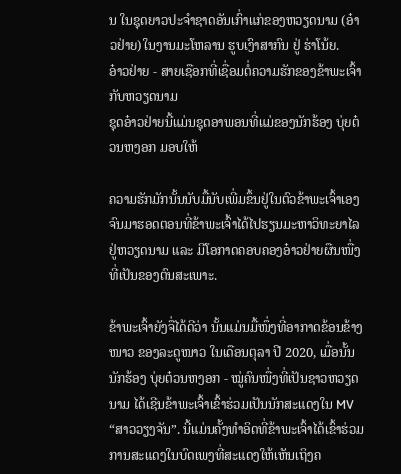ນ ໃນຊຸດຍາວປະຈຳຊາດອັນເກົ່າແກ່ຂອງຫວຽດນາມ (ອ໋າວຢ່າຍ)ໃນງານມະໂຫລານ ຮູບເງົາສາກົນ ຢູ່ ຮ່າໂນ້ຍ.
ອ໋າວຢ່າຍ - ສາຍເຊືອກທີ່ເຊື່ອມຕໍ່ຄວາມຮັກຂອງຂ້າພະເຈົ້າກັບຫວຽດນາມ
ຊຸດອ໋າວຢ່າຍນີ້ແມ່ນຊຸດອາພອນທີ່ແມ່ຂອງນັກຮ້ອງ ບຸ່ຍຕ໋ວນຫງອກ ມອບໃຫ້

ຄວາມຮັກມັກນັ້ນນັບມື້ນັບເພີ່ມຂຶ້ນຢູ່ໃນຕົວຂ້າພະເຈົ້າເອງ ຈົນມາຮອດຕອນທີ່ຂ້າພະເຈົ້າໄດ້ໄປຮຽນມະຫາວິທະຍາໄລຢູ່ຫວຽດນາມ ແລະ ມີໂອກາດຄອບຄອງອ໋າວຢ່າຍຜືນໜື່ງທີ່ເປັນຂອງຕົນສະເພາະ.

ຂ້າພະເຈົ້າຍັງຈື່ໄດ້ດີວ່າ ນັ້ນແມ່ນມື້ໜຶ່ງທີ່ອາກາດຂ້ອນຂ້າງໜາວ ຂອງລະດູໜາວ ໃນເດືອນຕຸລາ ປີ 2020, ເມື່ອນັ້ນ ນັກຮ້ອງ ບຸ່ຍຕ໋ວນຫງອກ - ໝູ່ຄົນໜື່ງທີ່ເປັນຊາວຫວຽດນາມ ໄດ້ເຊີນຂ້າພະເຈົ້າເຂົ້າຮ່ວມເປັນນັກສະແດງໃນ MV “ສາວວຽງຈັນ”. ນີ້ແມ່ນຄັ້ງທຳອິດທີ່ຂ້າພະເຈົ້າໄດ້ເຂົ້າຮ່ວມການສະແດງໃນບົດເພງທີ່ສະແດງໃຫ້ເຫັນເຖິງຄ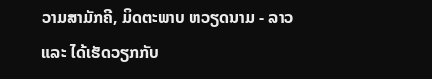ວາມສາມັກຄີ, ມິດຕະພາບ ຫວຽດນາມ - ລາວ ແລະ ໄດ້ເຮັດວຽກກັບ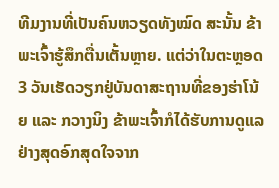ທີມງານທີ່ເປັນຄົນຫວຽດທັງໝົດ ສະນັ້ນ ຂ້າພະເຈົ້າຮູ້ສຶກຕື່ນເຕັ້ນຫຼາຍ. ແຕ່ວ່າໃນຕະຫຼອດ 3 ວັນເຮັດວຽກຢູ່ບັນດາສະຖານທີ່ຂອງຮ່າໂນ້ຍ ແລະ ກວາງນິງ ຂ້າພະເຈົ້າກໍໄດ້ຮັບການດູແລຢ່າງສຸດອົກສຸດໃຈຈາກ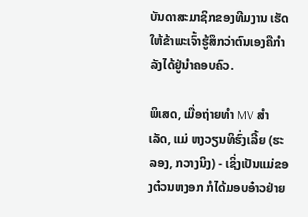ບັນດາສະມາຊິກຂອງທີມງານ ເຮັດໃຫ້ຂ້າພະເຈົ້າຮູ້ສຶກວ່າຕົນເອງຄືກໍາລັງໄດ້ຢູ່ນຳຄອບຄົວ.

ພິເສດ, ເມື່ອຖ່າຍທຳ MV ສຳເລັດ, ແມ່ ຫງວຽນທິຮົ່ງເລີ້ຍ (ຮະລອງ, ກວາງນິງ) - ເຊິ່ງເປັນແມ່ຂອງຕ໋ວນຫງອກ ກໍໄດ້ມອບອ໋າວຢ່າຍ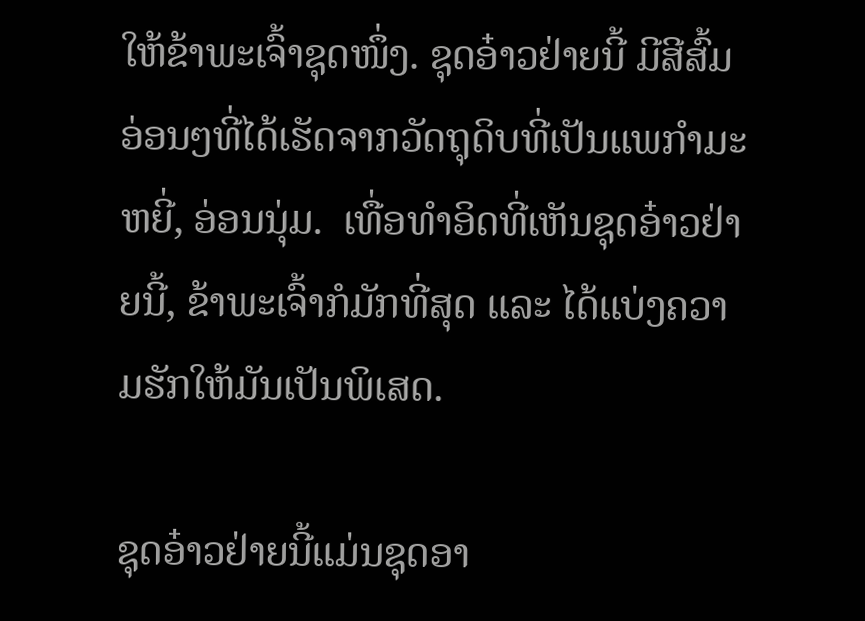ໃຫ້ຂ້າພະເຈົ້າຊຸດໜຶ່ງ. ຊຸດອ໋າວຢ່າຍນີ້ ມີສີສົ້ມອ່ອນໆທີ່ໄດ້ເຮັດຈາກວັດຖຸດິບທີ່ເປັນແພກໍາມະຫຍີ່, ອ່ອນນຸ່ມ.  ເທື່ອທຳອິດທີ່ເຫັນຊຸດອ໋າວຢ່າຍນີ້, ຂ້າພະເຈົ້າກໍມັກທີ່ສຸດ ແລະ ໄດ້ແບ່ງຄວາມຮັກໃຫ້ມັນເປັນພິເສດ.

ຊຸດອ໋າວຢ່າຍນີ້ແມ່ນຊຸດອາ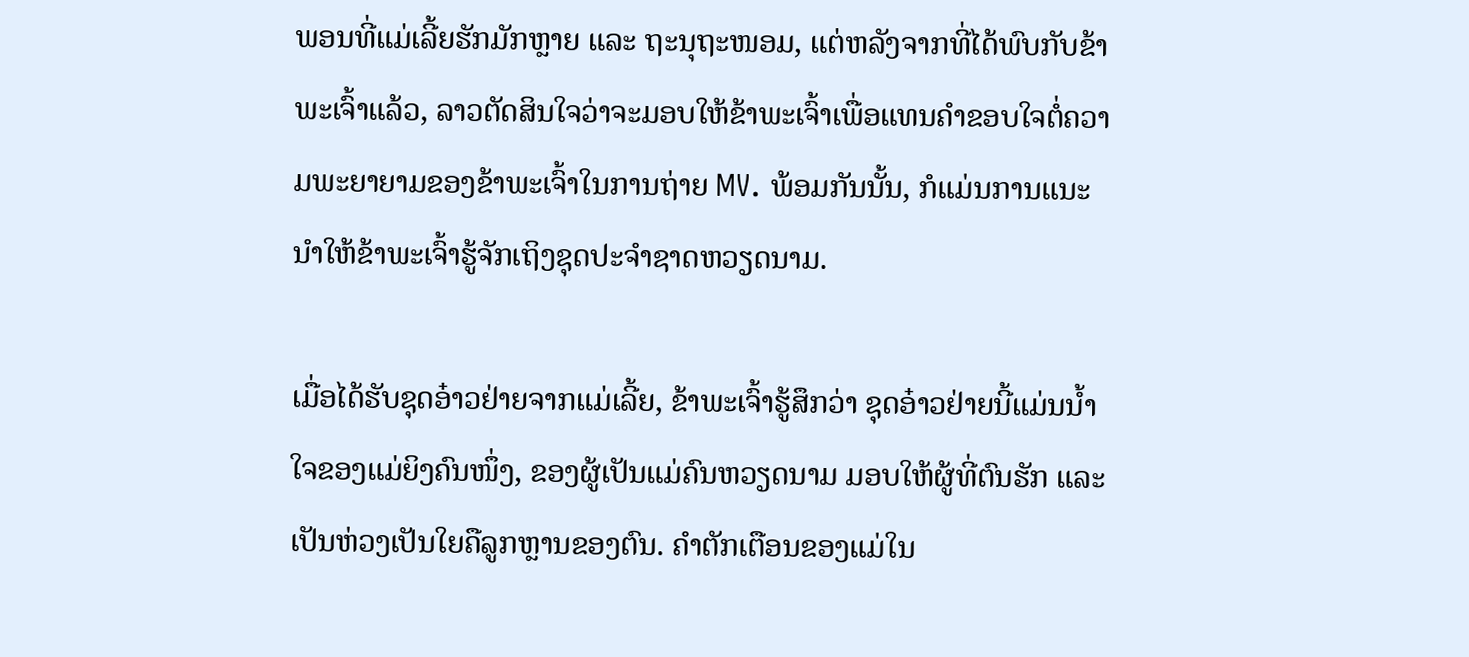ພອນທີ່ແມ່ເລີ້ຍຮັກມັກຫຼາຍ ແລະ ຖະນຸຖະໜອມ, ແຕ່ຫລັງຈາກທີ່ໄດ້ພົບກັບຂ້າພະເຈົ້າແລ້ວ, ລາວຕັດສິນໃຈວ່າຈະມອບໃຫ້ຂ້າພະເຈົ້າເພື່ອແທນຄໍາຂອບໃຈຕໍ່ຄວາມພະຍາຍາມຂອງຂ້າພະເຈົ້າໃນການຖ່າຍ MV. ພ້ອມກັນນັ້ນ, ກໍແມ່ນການແນະນຳໃຫ້ຂ້າພະເຈົ້າຮູ້ຈັກເຖິງຊຸດປະຈໍາຊາດຫວຽດນາມ.

ເມື່ອໄດ້ຮັບຊຸດອ໋າວຢ່າຍຈາກແມ່ເລີ້ຍ, ຂ້າພະເຈົ້າຮູ້ສຶກວ່າ ຊຸດອ໋າວຢ່າຍນີ້ແມ່ນນ້ຳໃຈຂອງແມ່ຍິງຄົນໜຶ່ງ, ຂອງຜູ້ເປັນແມ່ຄົນຫວຽດນາມ ມອບໃຫ້ຜູ້ທີ່ຕົນຮັກ ແລະ ເປັນຫ່ວງເປັນໃຍຄືລູກຫຼານຂອງຕົນ. ຄໍາຕັກເຕືອນຂອງແມ່ໃນ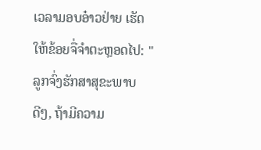ເວລາມອບອ໋າວຢ່າຍ ເຮັດໃຫ້ຂ້ອຍຈື່ຈໍາຕະຫຼອດໄປ: "ລູກຈົ່ງຮັກສາສຸຂະພາບດີໆ, ຖ້າມີຄວາມ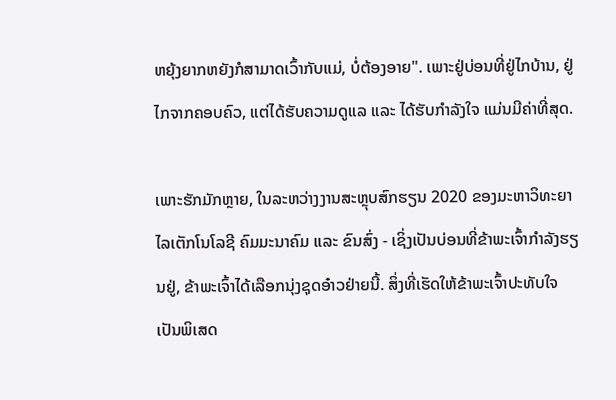ຫຍຸ້ງຍາກຫຍັງກໍສາມາດເວົ້າກັບແມ່, ບໍ່ຕ້ອງອາຍ". ເພາະຢູ່ບ່ອນທີ່ຢູ່ໄກບ້ານ, ຢູ່ໄກຈາກຄອບຄົວ, ແຕ່ໄດ້ຮັບຄວາມດູແລ ແລະ ໄດ້ຮັບກຳລັງໃຈ ແມ່ນມີຄ່າທີ່ສຸດ.

ເພາະຮັກມັກຫຼາຍ, ໃນລະຫວ່າງງານສະຫຼຸບສົກຮຽນ 2020 ຂອງມະຫາວິທະຍາໄລເຕັກໂນໂລຊີ ຄົມມະນາຄົມ ແລະ ຂົນສົ່ງ - ເຊິ່ງເປັນບ່ອນທີ່ຂ້າພະເຈົ້າກໍາລັງຮຽນຢູ່, ຂ້າພະເຈົ້າໄດ້ເລືອກນຸ່ງຊຸດອ໋າວຢ່າຍນີ້. ສິ່ງທີ່ເຮັດໃຫ້ຂ້າພະເຈົ້າປະທັບໃຈເປັນພິເສດ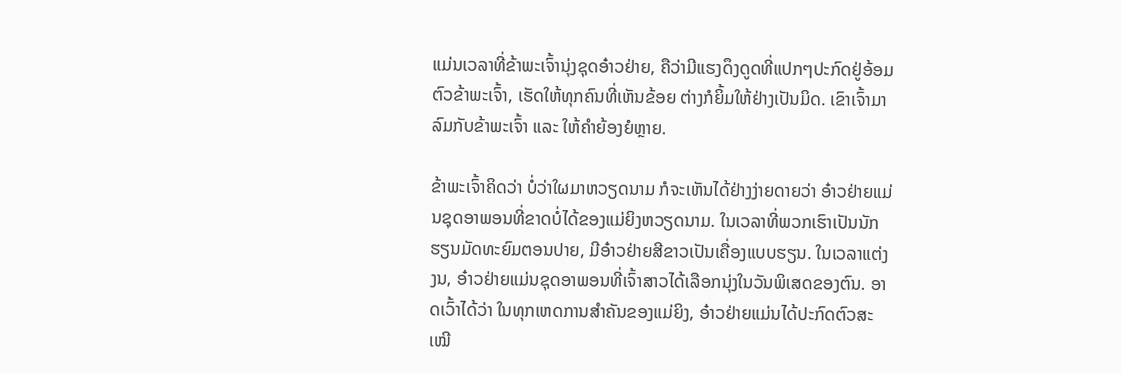ແມ່ນເວລາທີ່ຂ້າພະເຈົ້ານຸ່ງຊຸດອ໋າວຢ່າຍ, ຄືວ່າມີແຮງດຶງດູດທີ່ແປກໆປະກົດຢູ່ອ້ອມຕົວຂ້າພະເຈົ້າ, ເຮັດໃຫ້ທຸກຄົນທີ່ເຫັນຂ້ອຍ ຕ່າງກໍຍິ້ມໃຫ້ຢ່າງເປັນມິດ. ເຂົາເຈົ້າມາລົມກັບຂ້າພະເຈົ້າ ແລະ ໃຫ້ຄຳຍ້ອງຍໍຫຼາຍ.

ຂ້າພະເຈົ້າຄິດວ່າ ບໍ່ວ່າໃຜມາຫວຽດນາມ ກໍຈະເຫັນໄດ້ຢ່າງງ່າຍດາຍວ່າ ອ໋າວຢ່າຍແມ່ນຊຸດອາພອນທີ່ຂາດບໍ່ໄດ້ຂອງແມ່ຍິງຫວຽດນາມ. ໃນເວລາທີ່ພວກເຮົາເປັນນັກຮຽນມັດທະຍົມຕອນປາຍ, ມີອ໋າວຢ່າຍສີຂາວເປັນເຄື່ອງແບບຮຽນ. ໃນເວລາແຕ່ງງນ, ອ໋າວຢ່າຍແມ່ນຊຸດອາພອນທີ່ເຈົ້າສາວໄດ້ເລືອກນຸ່ງໃນວັນພິເສດຂອງຕົນ. ອາດເວົ້າໄດ້ວ່າ ໃນທຸກເຫດການສຳຄັນຂອງແມ່ຍິງ, ອ໋າວຢ່າຍແມ່ນໄດ້ປະກົດຕົວສະເໝີ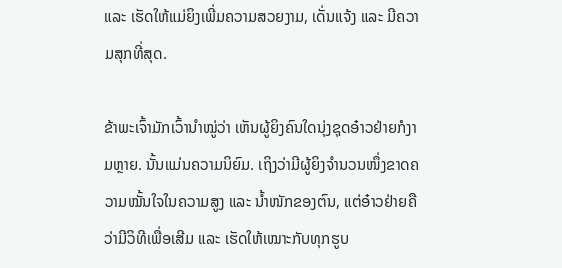ແລະ ເຮັດໃຫ້ແມ່ຍິງເພີ່ມຄວາມສວຍງາມ, ເດັ່ນແຈ້ງ ແລະ ມີຄວາມສຸກທີ່ສຸດ.

ຂ້າພະເຈົ້າມັກເວົ້ານໍາໝູ່ວ່າ ເຫັນຜູ້ຍິງຄົນໃດນຸ່ງຊຸດອ໋າວຢ່າຍກໍງາມຫຼາຍ. ນັ້ນແມ່ນຄວາມນິຍົມ. ເຖິງວ່າມີຜູ້ຍິງຈໍານວນໜຶ່ງຂາດຄວາມໝັ້ນໃຈໃນຄວາມສູງ ແລະ ນ້ຳໜັກຂອງຕົນ, ແຕ່ອ໋າວຢ່າຍຄືວ່າມີວິທີເພື່ອເສີມ ແລະ ເຮັດໃຫ້ເໝາະກັບທຸກຮູບ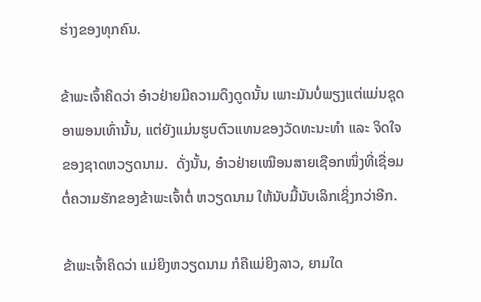ຮ່າງຂອງທຸກຄົນ.

ຂ້າພະເຈົ້າຄິດວ່າ ອ໋າວຢ່າຍມີຄວາມດຶງດູດນັ້ນ ເພາະມັນບໍ່ພຽງແຕ່ແມ່ນຊຸດອາພອນເທົ່ານັ້ນ, ແຕ່ຍັງແມ່ນຮູບຕົວແທນຂອງວັດທະນະທຳ ແລະ ຈິດໃຈຂອງຊາດຫວຽດນາມ.  ດັ່ງນັ້ນ, ອ໋າວຢ່າຍເໝືອນສາຍເຊືອກໜຶ່ງທີ່ເຊື່ອມຕໍ່ຄວາມຮັກຂອງຂ້າພະເຈົ້າຕໍ່ ຫວຽດນາມ ໃຫ້ນັບມື້ນັບເລິກເຊິ່ງກວ່າອີກ.

ຂ້າພະເຈົ້າຄິດວ່າ ແມ່ຍິງຫວຽດນາມ ກໍຄືແມ່ຍິງລາວ, ຍາມໃດ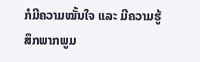ກໍມີຄວາມໝັ້ນໃຈ ແລະ ມີຄວາມຮູ້ສຶກພາກພູມ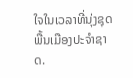ໃຈໃນເວລາທີ່ນຸ່ງຊຸດພື້ນເມືອງປະຈໍາຊາດ.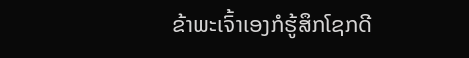ຂ້າພະເຈົ້າເອງກໍຮູ້ສຶກໂຊກດີ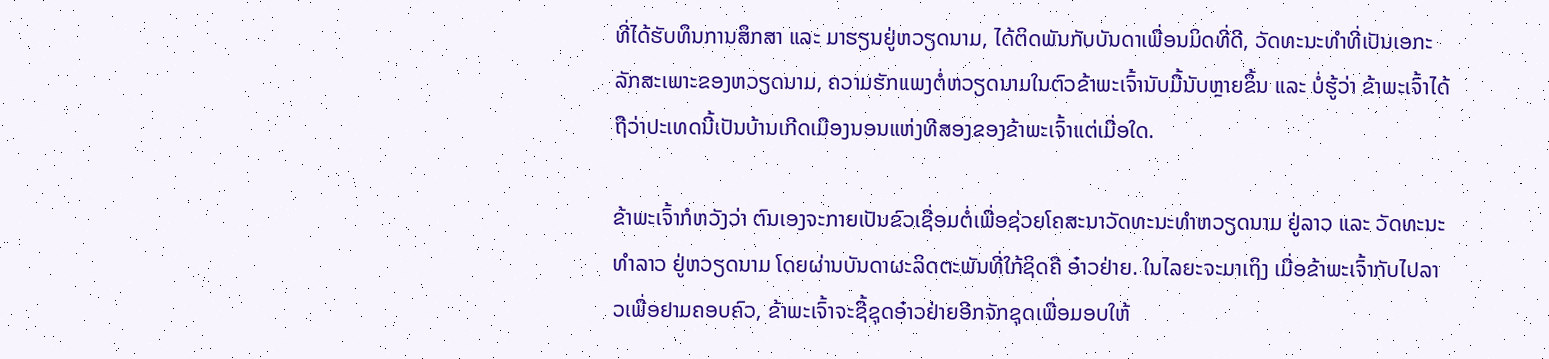ທີ່ໄດ້ຮັບທຶນການສຶກສາ ແລະ ມາຮຽນຢູ່ຫວຽດນາມ, ໄດ້ຕິດພັນກັບບັນດາເພື່ອນມິດທີ່ດີ, ວັດທະນະທຳທີ່ເປັນເອກະລັກສະເພາະຂອງຫວຽດນາມ, ຄວາມຮັກແພງຕໍ່ຫວຽດນາມໃນຕົວຂ້າພະເຈົ້ານັບມື້ນັບຫຼາຍຂຶ້ນ ແລະ ບໍ່ຮູ້ວ່າ ຂ້າພະເຈົ້າໄດ້ຖືວ່າປະເທດນີ້ເປັນບ້ານເກີດເມືອງນອນແຫ່ງທີສອງຂອງຂ້າພະເຈົ້າແຕ່ເມື່ອໃດ.

ຂ້າພະເຈົ້າກໍຫວັງວ່າ ຕົນເອງຈະກາຍເປັນຂົວເຊື່ອມຕໍ່ເພື່ອຊ່ວຍໂຄສະນາວັດທະນະທຳຫວຽດນາມ ຢູ່ລາວ ແລະ ວັດທະນະທຳລາວ ຢູ່ຫວຽດນາມ ໂດຍຜ່ານບັນດາຜະລິດຕະພັນທີ່ໃກ້ຊິດຄື ອ໋າວຢ່າຍ. ໃນໄລຍະຈະມາເຖິງ ເມື່ອຂ້າພະເຈົ້າກັບໄປລາວເພື່ອຢາມຄອບຄົວ, ຂ້າພະເຈົ້າຈະຊື້ຊຸດອ໋າວຢ່າຍອີກຈັກຊຸດເພື່ອມອບໃຫ້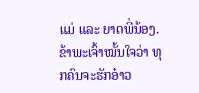ແມ່ ແລະ ຍາດພີ່ນ້ອງ. ຂ້າພະເຈົ້າໝັ້ນໃຈວ່າ ທຸກຄົນຈະຮັກອ໋າວ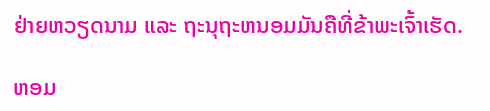ຢ່າຍຫວຽດນາມ ແລະ ຖະນຸຖະຫນອມມັນຄືທີ່ຂ້າພະເຈົ້າເຮັດ.

ຫອມ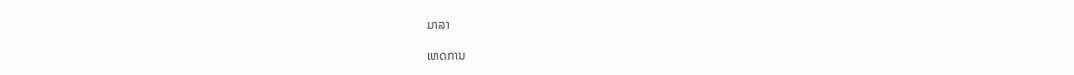ມາລາ

ເຫດການ